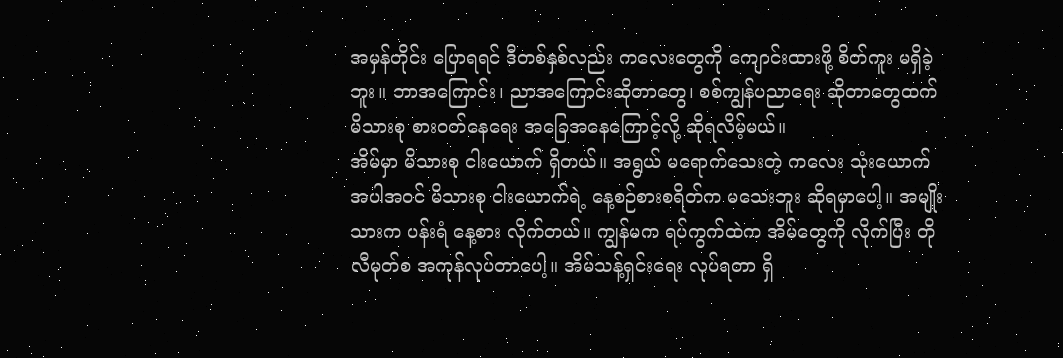အမှန်တိုင်း ပြောရရင် ဒီတစ်နှစ်လည်း ကလေးတွေကို ကျောင်းထားဖို့ စိတ်ကူး မရှိခဲ့ဘူး။ ဘာအကြောင်း၊ ညာအကြောင်းဆိုတာတွေ၊ စစ်ကျွန်ပညာရေး ဆိုတာတွေထက် မိသားစု စားဝတ်နေရေး အခြေအနေကြောင့်လို့ ဆိုရလိမ့်မယ်။
အိမ်မှာ မိသားစု ငါးယောက် ရှိတယ်။ အရွယ် မရောက်သေးတဲ့ ကလေး သုံးယောက် အပါအဝင် မိသားစု ငါးယောက်ရဲ့ နေ့စဉ်စားစရိတ်က မသေးဘူး ဆိုရမှာပေါ့။ အမျိုးသားက ပန်းရံ နေ့စား လိုက်တယ်။ ကျွန်မက ရပ်ကွက်ထဲက အိမ်တွေကို လိုက်ပြီး တိုလီမုတ်စ အကုန်လုပ်တာပေါ့။ အိမ်သန့်ရှင်းရေး လုပ်ရတာ ရှိ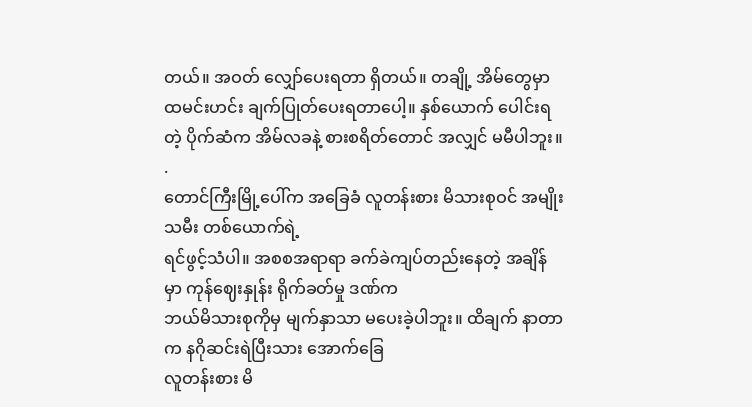တယ်။ အဝတ် လျှော်ပေးရတာ ရှိတယ်။ တချို့ အိမ်တွေမှာ ထမင်းဟင်း ချက်ပြုတ်ပေးရတာပေါ့။ နှစ်ယောက် ပေါင်းရတဲ့ ပိုက်ဆံက အိမ်လခနဲ့ စားစရိတ်တောင် အလျှင် မမီပါဘူး။
.
တောင်ကြီးမြို့ပေါ်က အခြေခံ လူတန်းစား မိသားစုဝင် အမျိုးသမီး တစ်ယောက်ရဲ့
ရင်ဖွင့်သံပါ။ အစစအရာရာ ခက်ခဲကျပ်တည်းနေတဲ့ အချိန်မှာ ကုန်ဈေးနှုန်း ရိုက်ခတ်မှု ဒဏ်က
ဘယ်မိသားစုကိုမှ မျက်နှာသာ မပေးခဲ့ပါဘူး။ ထိချက် နာတာက နဂိုဆင်းရဲပြီးသား အောက်ခြေ
လူတန်းစား မိ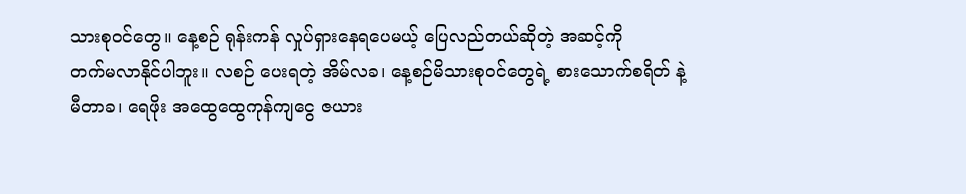သားစုဝင်တွေ။ နေ့စဉ် ရုန်းကန် လှုပ်ရှားနေရပေမယ့် ပြေလည်တယ်ဆိုတဲ့ အဆင့်ကို
တက်မလာနိုင်ပါဘူး။ လစဉ် ပေးရတဲ့ အိမ်လခ၊ နေ့စဉ်မိသားစုဝင်တွေရဲ့ စားသောက်စရိတ် နဲ့
မီတာခ၊ ရေဖိုး အထွေထွေကုန်ကျငွေ ဇယား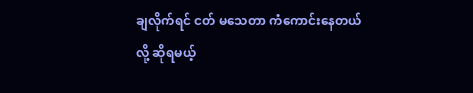ချလိုက်ရင် ငတ် မသေတာ ကံကောင်းနေတယ်လို့ ဆိုရမယ့်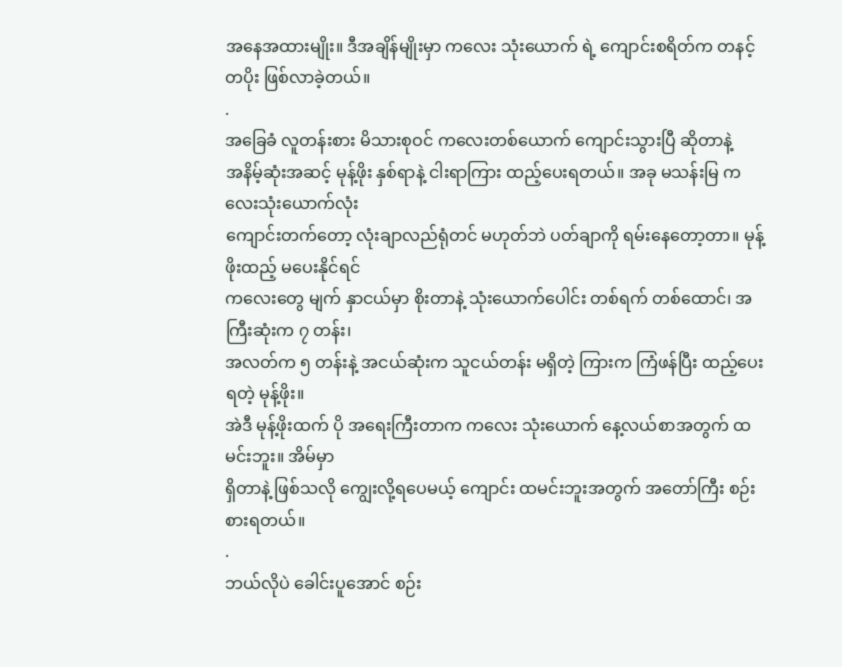အနေအထားမျိုး။ ဒီအချိန်မျိုးမှာ ကလေး သုံးယောက် ရဲ့ ကျောင်းစရိတ်က တနင့်တပိုး ဖြစ်လာခဲ့တယ်။
.
အခြေခံ လူတန်းစား မိသားစုဝင် ကလေးတစ်ယောက် ကျောင်းသွားပြီ ဆိုတာနဲ့
အနိမ့်ဆုံးအဆင့် မုန့်ဖိုး နှစ်ရာနဲ့ ငါးရာကြား ထည့်ပေးရတယ်။ အခု မသန်းမြ ကလေးသုံးယောက်လုံး
ကျောင်းတက်တော့ လုံးချာလည်ရုံတင် မဟုတ်ဘဲ ပတ်ချာကို ရမ်းနေတော့တာ။ မုန့်ဖိုးထည့် မပေးနိုင်ရင်
ကလေးတွေ မျက် နှာငယ်မှာ စိုးတာနဲ့ သုံးယောက်ပေါင်း တစ်ရက် တစ်ထောင်၊ အကြီးဆုံးက ၇ တန်း၊
အလတ်က ၅ တန်းနဲ့ အငယ်ဆုံးက သူငယ်တန်း မရှိတဲ့ ကြားက ကြံဖန်ပြီး ထည့်ပေးရတဲ့ မုန့်ဖိုး။
အဲဒီ မုန့်ဖိုးထက် ပို အရေးကြီးတာက ကလေး သုံးယောက် နေ့လယ်စာအတွက် ထမင်းဘူး။ အိမ်မှာ
ရှိတာနဲ့ ဖြစ်သလို ကျွေးလို့ရပေမယ့် ကျောင်း ထမင်းဘူးအတွက် အတော်ကြီး စဉ်းစားရတယ်။
.
ဘယ်လိုပဲ ခေါင်းပူအောင် စဉ်း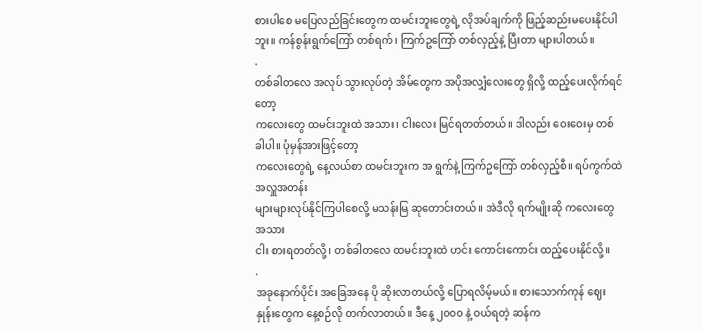စားပါစေ မပြေလည်ခြင်းတွေက ထမင်းဘူးတွေရဲ့ လိုအပ်ချက်ကို ဖြည့်ဆည်းမပေးနိုင်ပါဘူး။ ကန်စွန်းရွက်ကြော် တစ်ရက်၊ ကြက်ဥကြော် တစ်လှည့်နဲ့ ပြီးတာ များပါတယ်။
.
တစ်ခါတလေ အလုပ် သွားလုပ်တဲ့ အိမ်တွေက အပိုအလျှံလေးတွေ ရှိလို့ ထည့်ပေးလိုက်ရင်တော့
ကလေးတွေ ထမင်းဘူးထဲ အသား၊ ငါးလေး မြင်ရတတ်တယ်။ ဒါလည်း ဝေးဝေးမှ တစ်ခါပါ။ ပုံမှန်အားဖြင့်တော့
ကလေးတွေရဲ့ နေ့လယ်စာ ထမင်းဘူးက အ ရွက်နဲ့ ကြက်ဥကြော် တစ်လှည့်စီ။ ရပ်ကွက်ထဲ အလှူအတန်း
များများလုပ်နိုင်ကြပါစေလို့ မသန်းမြ ဆုတောင်းတယ်။ အဲဒီလို ရက်မျိုးဆို ကလေးတွေ အသား
ငါး စားရတတ်လို့၊ တစ်ခါတလေ ထမင်းဘူးထဲ ဟင်း ကောင်းကောင်း ထည့်ပေးနိုင်လို့။
.
အခုနောက်ပိုင်း အခြေအနေ ပို ဆိုးလာတယ်လို့ ပြောရလိမ့်မယ်။ စားသောက်ကုန် ဈေးနှုန်းတွေက နေ့စဉ်လို တက်လာတယ်။ ဒီနေ့ ၂၀၀၀ နဲ့ ဝယ်ရတဲ့ ဆန်က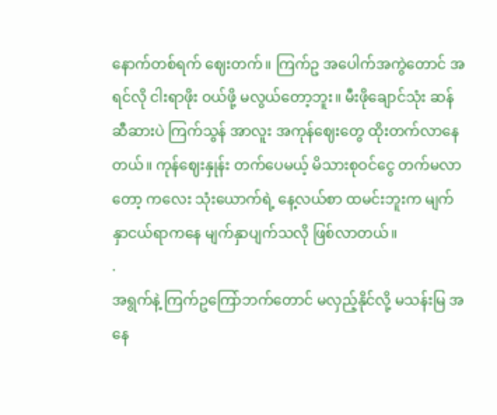နောက်တစ်ရက် ဈေးတက်။ ကြက်ဥ အပေါက်အကွဲတောင် အရင်လို ငါးရာဖိုး ဝယ်ဖို့ မလွယ်တော့ဘူး။ မီးဖိုချောင်သုံး ဆန်ဆီဆားပဲ ကြက်သွန် အာလူး အကုန်ဈေးတွေ ထိုးတက်လာနေတယ်။ ကုန်ဈေးနှုန်း တက်ပေမယ့် မိသားစုဝင်ငွေ တက်မလာတော့ ကလေး သုံးယောက်ရဲ့ နေ့လယ်စာ ထမင်းဘူးက မျက်နှာငယ်ရာကနေ မျက်နှာပျက်သလို ဖြစ်လာတယ်။
.
အရွက်နဲ့ ကြက်ဥကြော်ဘက်တောင် မလှည့်နိုင်လို့ မသန်းမြ အနေ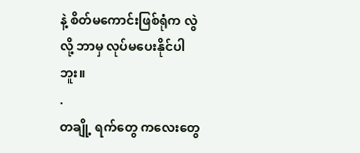နဲ့ စိတ်မကောင်းဖြစ်ရုံက လွဲလို့ ဘာမှ လုပ်မပေးနိုင်ပါဘူး။
.
တချို့ ရက်တွေ ကလေးတွေ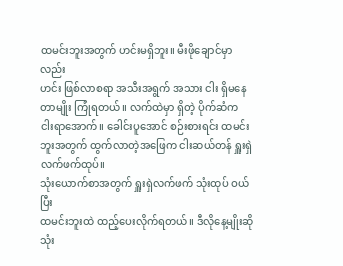ထမင်းဘူးအတွက် ဟင်းမရှိဘူး။ မီးဖိုချောင်မှာလည်း
ဟင်း ဖြစ်လာစရာ အသီးအရွက် အသား ငါး ရှိမနေတာမျိုး ကြုံရတယ်။ လက်ထဲမှာ ရှိတဲ့ ပိုက်ဆံက
ငါးရာအောက်။ ခေါင်းပူအောင် စဉ်းစားရင်း ထမင်းဘူးအတွက် ထွက်လာတဲ့အဖြေက ငါးဆယ်တန် ရှူးရှဲလက်ဖက်ထုပ်။
သုံးယောက်စာအတွက် ရှူးရှဲလက်ဖက် သုံးထုပ် ဝယ်ပြီး
ထမင်းဘူးထဲ ထည့်ပေးလိုက်ရတယ်။ ဒီလိုနေ့မျိုးဆို သုံး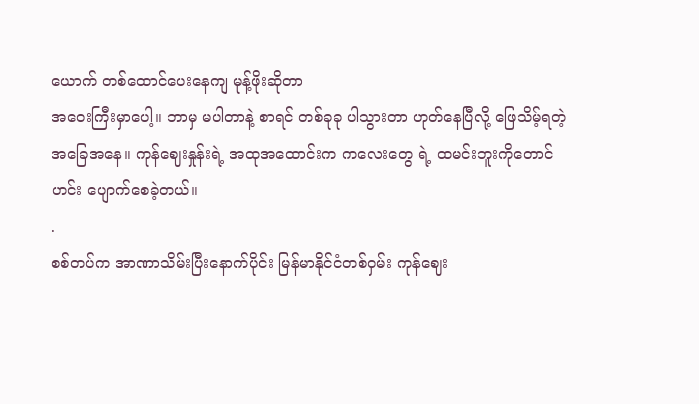ယောက် တစ်ထောင်ပေးနေကျ မုန့်ဖိုးဆိုတာ
အဝေးကြီးမှာပေါ့။ ဘာမှ မပါတာနဲ့ စာရင် တစ်ခုခု ပါသွားတာ ဟုတ်နေပြီလို့ ဖြေသိမ့်ရတဲ့
အခြေအနေ။ ကုန်ဈေးနှုန်းရဲ့ အထုအထောင်းက ကလေးတွေ ရဲ့ ထမင်းဘူးကိုတောင် ဟင်း ပျောက်စေခဲ့တယ်။
.
စစ်တပ်က အာဏာသိမ်းပြီးနောက်ပိုင်း မြန်မာနိုင်ငံတစ်ဝှမ်း ကုန်ဈေး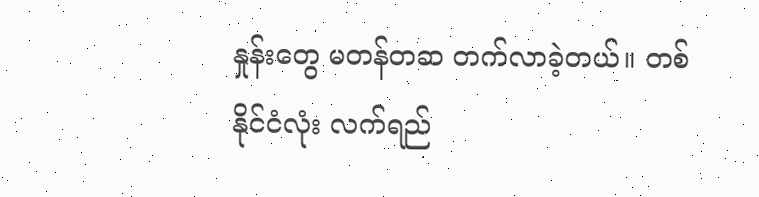နှုန်းတွေ မတန်တဆ တက်လာခဲ့တယ်။ တစ်နိုင်ငံလုံး လက်ရည်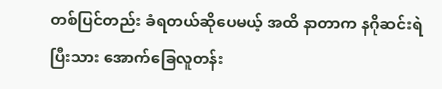တစ်ပြင်တည်း ခံရတယ်ဆိုပေမယ့် အထိ နာတာက နဂိုဆင်းရဲပြီးသား အောက်ခြေလူတန်း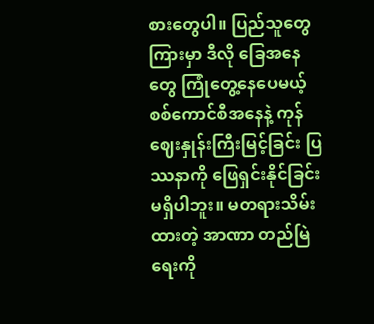စားတွေပါ။ ပြည်သူတွေကြားမှာ ဒီလို ခြေအနေတွေ ကြုံတွေ့နေပေမယ့် စစ်ကောင်စီအနေနဲ့ ကုန်ဈေးနှုန်းကြီးမြင့်ခြင်း ပြဿနာကို ဖြေရှင်းနိုင်ခြင်း မရှိပါဘူး။ မတရားသိမ်းထားတဲ့ အာဏာ တည်မြဲရေးကို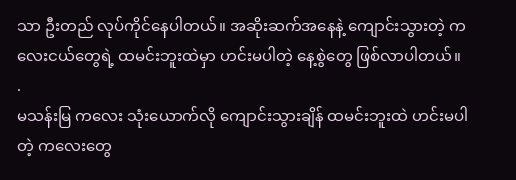သာ ဦးတည် လုပ်ကိုင်နေပါတယ်။ အဆိုးဆက်အနေနဲ့ ကျောင်းသွားတဲ့ ကလေးငယ်တွေရဲ့ ထမင်းဘူးထဲမှာ ဟင်းမပါတဲ့ နေ့စွဲတွေ ဖြစ်လာပါတယ်။
.
မသန်းမြ ကလေး သုံးယောက်လို ကျောင်းသွားချိန် ထမင်းဘူးထဲ ဟင်းမပါတဲ့ ကလေးတွေ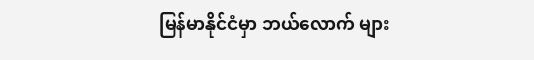မြန်မာနိုင်ငံမှာ ဘယ်လောက် များ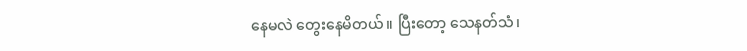နေမလဲ တွေးနေမိတယ်။ ပြီးတော့ သေနတ်သံ၊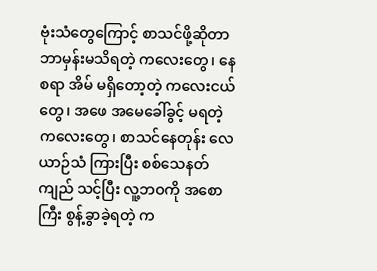ဗုံးသံတွေကြောင့် စာသင်ဖို့ဆိုတာ ဘာမှန်းမသိရတဲ့ ကလေးတွေ၊ နေစရာ အိမ် မရှိတော့တဲ့ ကလေးငယ်တွေ၊ အဖေ အမေခေါ်ခွင့် မရတဲ့ ကလေးတွေ၊ စာသင်နေတုန်း လေယာဉ်သံ ကြားပြီး စစ်သေနတ်ကျည် သင့်ပြီး လူ့ဘဝကို အစောကြီး စွန့်ခွာခဲ့ရတဲ့ က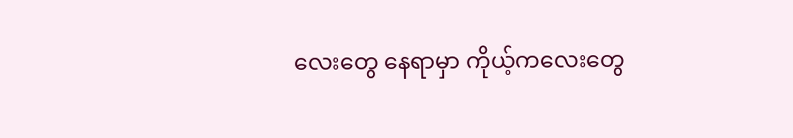လေးတွေ နေရာမှာ ကိုယ့်ကလေးတွေ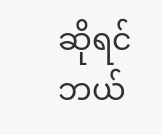ဆိုရင် ဘယ်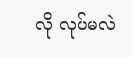လို လုပ်မလဲ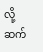လို့ ဆက်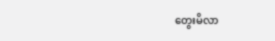တွေးမိလာ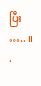ပြီး ….. ။
.